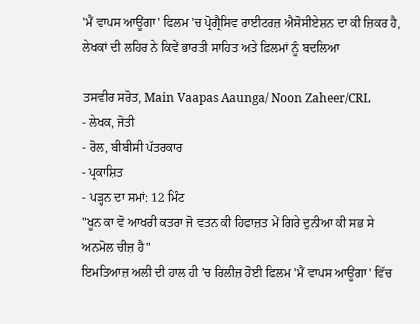'ਮੈਂ ਵਾਪਸ ਆਊਂਗਾ' ਫਿਲਮ 'ਚ ਪ੍ਰੋਗ੍ਰੈਸਿਵ ਰਾਈਟਰਜ਼ ਐਸੋਸੀਏਸ਼ਨ ਦਾ ਕੀ ਜ਼ਿਕਰ ਹੈ, ਲੇਖਕਾਂ ਦੀ ਲਹਿਰ ਨੇ ਕਿਵੇਂ ਭਾਰਤੀ ਸਾਹਿਤ ਅਤੇ ਫ਼ਿਲਮਾਂ ਨੂੰ ਬਦਲਿਆ

ਤਸਵੀਰ ਸਰੋਤ, Main Vaapas Aaunga/ Noon Zaheer/CRL
- ਲੇਖਕ, ਜੋਤੀ
- ਰੋਲ, ਬੀਬੀਸੀ ਪੱਤਰਕਾਰ
- ਪ੍ਰਕਾਸ਼ਿਤ
- ਪੜ੍ਹਨ ਦਾ ਸਮਾਂ: 12 ਮਿੰਟ
"ਖੂਨ ਕਾ ਵੋ ਆਖਰੀ ਕਤਰਾ ਜੋ ਵਤਨ ਕੀ ਹਿਫਾਜ਼ਤ ਮੇਂ ਗਿਰੇ ਦੁਨੀਆ ਕੀ ਸਭ ਸੇ ਅਨਮੋਲ ਚੀਜ਼ ਹੈ"
ਇਮਤਿਆਜ਼ ਅਲੀ ਦੀ ਹਾਲ ਹੀ 'ਚ ਰਿਲੀਜ਼ ਹੋਈ ਫਿਲਮ 'ਮੈਂ ਵਾਪਸ ਆਊਂਗਾ' ਵਿੱਚ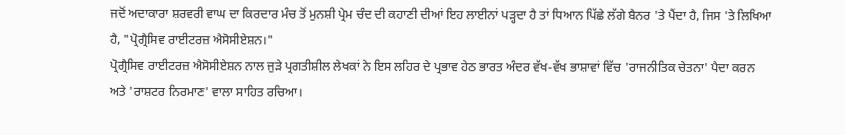ਜਦੋਂ ਅਦਾਕਾਰਾ ਸ਼ਰਵਰੀ ਵਾਘ ਦਾ ਕਿਰਦਾਰ ਮੰਚ ਤੋਂ ਮੁਨਸ਼ੀ ਪ੍ਰੇਮ ਚੰਦ ਦੀ ਕਹਾਣੀ ਦੀਆਂ ਇਹ ਲਾਈਨਾਂ ਪੜ੍ਹਦਾ ਹੈ ਤਾਂ ਧਿਆਨ ਪਿੱਛੇ ਲੱਗੇ ਬੈਨਰ 'ਤੇ ਪੈਂਦਾ ਹੈ, ਜਿਸ 'ਤੇ ਲਿਖਿਆ ਹੈ, "ਪ੍ਰੋਗ੍ਰੈਸਿਵ ਰਾਈਟਰਜ਼ ਐਸੋਸੀਏਸ਼ਨ।"
ਪ੍ਰੋਗ੍ਰੈਸਿਵ ਰਾਈਟਰਜ਼ ਐਸੋਸੀਏਸ਼ਨ ਨਾਲ ਜੁੜੇ ਪ੍ਰਗਤੀਸ਼ੀਲ ਲੇਖਕਾਂ ਨੇ ਇਸ ਲਹਿਰ ਦੇ ਪ੍ਰਭਾਵ ਹੇਠ ਭਾਰਤ ਅੰਦਰ ਵੱਖ-ਵੱਖ ਭਾਸ਼ਾਵਾਂ ਵਿੱਚ 'ਰਾਜਨੀਤਿਕ ਚੇਤਨਾ' ਪੈਦਾ ਕਰਨ ਅਤੇ 'ਰਾਸ਼ਟਰ ਨਿਰਮਾਣ' ਵਾਲਾ ਸਾਹਿਤ ਰਚਿਆ।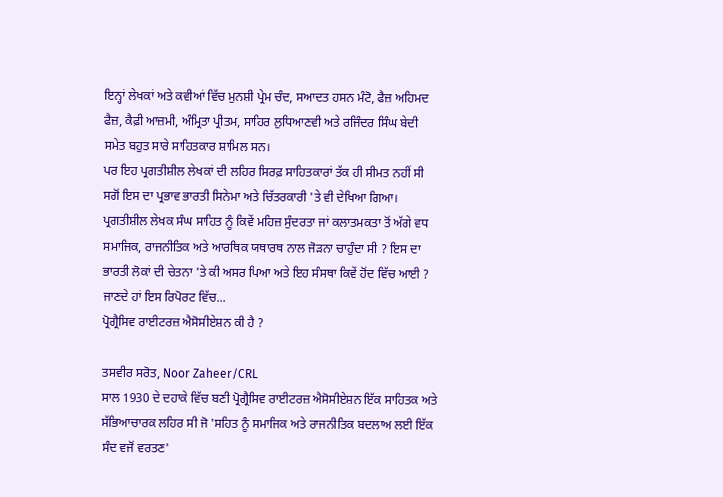ਇਨ੍ਹਾਂ ਲੇਖਕਾਂ ਅਤੇ ਕਵੀਆਂ ਵਿੱਚ ਮੁਨਸ਼ੀ ਪ੍ਰੇਮ ਚੰਦ, ਸਆਦਤ ਹਸਨ ਮੰਟੋ, ਫੈਜ਼ ਅਹਿਮਦ ਫੈਜ਼, ਕੈਫ਼ੀ ਆਜ਼ਮੀ, ਅੰਮ੍ਰਿਤਾ ਪ੍ਰੀਤਮ, ਸਾਹਿਰ ਲੁਧਿਆਣਵੀ ਅਤੇ ਰਜਿੰਦਰ ਸਿੰਘ ਬੇਦੀ ਸਮੇਤ ਬਹੁਤ ਸਾਰੇ ਸਾਹਿਤਕਾਰ ਸ਼ਾਮਿਲ ਸਨ।
ਪਰ ਇਹ ਪ੍ਰਗਤੀਸ਼ੀਲ ਲੇਖਕਾਂ ਦੀ ਲਹਿਰ ਸਿਰਫ਼ ਸਾਹਿਤਕਾਰਾਂ ਤੱਕ ਹੀ ਸੀਮਤ ਨਹੀਂ ਸੀ ਸਗੋਂ ਇਸ ਦਾ ਪ੍ਰਭਾਵ ਭਾਰਤੀ ਸਿਨੇਮਾ ਅਤੇ ਚਿੱਤਰਕਾਰੀ 'ਤੇ ਵੀ ਦੇਖਿਆ ਗਿਆ।
ਪ੍ਰਗਤੀਸ਼ੀਲ ਲੇਖਕ ਸੰਘ ਸਾਹਿਤ ਨੂੰ ਕਿਵੇਂ ਮਹਿਜ਼ ਸੁੰਦਰਤਾ ਜਾਂ ਕਲਾਤਮਕਤਾ ਤੋਂ ਅੱਗੇ ਵਧ ਸਮਾਜਿਕ, ਰਾਜਨੀਤਿਕ ਅਤੇ ਆਰਥਿਕ ਯਥਾਰਥ ਨਾਲ ਜੋੜਨਾ ਚਾਹੁੰਦਾ ਸੀ ? ਇਸ ਦਾ ਭਾਰਤੀ ਲੋਕਾਂ ਦੀ ਚੇਤਨਾ 'ਤੇ ਕੀ ਅਸਰ ਪਿਆ ਅਤੇ ਇਹ ਸੰਸਥਾ ਕਿਵੇਂ ਹੋਂਦ ਵਿੱਚ ਆਈ ? ਜਾਣਦੇ ਹਾਂ ਇਸ ਰਿਪੋਰਟ ਵਿੱਚ...
ਪ੍ਰੋਗ੍ਰੈਸਿਵ ਰਾਈਟਰਜ਼ ਐਸੋਸੀਏਸ਼ਨ ਕੀ ਹੈ ?

ਤਸਵੀਰ ਸਰੋਤ, Noor Zaheer/CRL
ਸਾਲ 1930 ਦੇ ਦਹਾਕੇ ਵਿੱਚ ਬਣੀ ਪ੍ਰੋਗ੍ਰੈਸਿਵ ਰਾਈਟਰਜ਼ ਐਸੋਸੀਏਸ਼ਨ ਇੱਕ ਸਾਹਿਤਕ ਅਤੇ ਸੱਭਿਆਚਾਰਕ ਲਹਿਰ ਸੀ ਜੋ 'ਸਹਿਤ ਨੂੰ ਸਮਾਜਿਕ ਅਤੇ ਰਾਜਨੀਤਿਕ ਬਦਲਾਅ ਲਈ ਇੱਕ ਸੰਦ ਵਜੋਂ ਵਰਤਣ'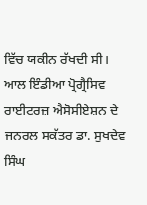ਵਿੱਚ ਯਕੀਨ ਰੱਖਦੀ ਸੀ।
ਆਲ ਇੰਡੀਆ ਪ੍ਰੋਗ੍ਰੈਸਿਵ ਰਾਈਟਰਜ਼ ਐਸੋਸੀਏਸ਼ਨ ਦੇ ਜਨਰਲ ਸਕੱਤਰ ਡਾ. ਸੁਖਦੇਵ ਸਿੰਘ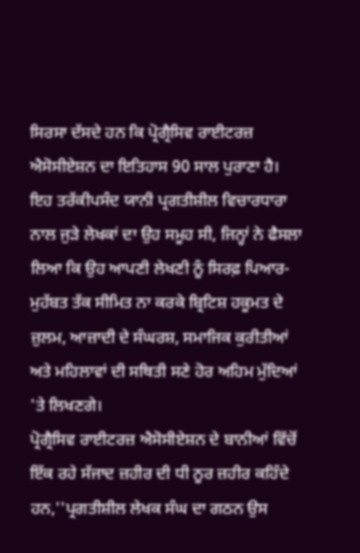ਸਿਰਸਾ ਦੱਸਦੇ ਹਨ ਕਿ ਪ੍ਰੋਗ੍ਰੈਸਿਵ ਰਾਈਟਰਜ਼ ਐਸੋਸੀਏਸ਼ਨ ਦਾ ਇਤਿਹਾਸ 90 ਸਾਲ ਪੁਰਾਣਾ ਹੈ। ਇਹ ਤਰੱਕੀਪਸੰਦ ਯਾਨੀ ਪ੍ਰਗਤੀਸ਼ੀਲ ਵਿਚਾਰਧਾਰਾ ਨਾਲ ਜੁੜੇ ਲੇਖਕਾਂ ਦਾ ਉਹ ਸਮੂਹ ਸੀ, ਜਿਨ੍ਹਾਂ ਨੇ ਫੈਸਲਾ ਲਿਆ ਕਿ ਉਹ ਆਪਣੀ ਲੇਖਣੀ ਨੂੰ ਸਿਰਫ਼ ਪਿਆਰ-ਮੁਹੱਬਤ ਤੱਕ ਸੀਮਿਤ ਨਾ ਕਰਕੇ ਬ੍ਰਿਟਿਸ਼ ਹਕੂਮਤ ਦੇ ਜ਼ੁਲਮ, ਆਜ਼ਾਦੀ ਦੇ ਸੰਘਰਸ਼, ਸਮਾਜਿਕ ਕੁਰੀਤੀਆਂ ਅਤੇ ਮਹਿਲਾਵਾਂ ਦੀ ਸਥਿਤੀ ਸਣੇ ਹੋਰ ਅਹਿਮ ਮੁੱਦਿਆਂ 'ਤੇ ਲਿਖਣਗੇ।
ਪ੍ਰੋਗ੍ਰੈਸਿਵ ਰਾਈਟਰਜ਼ ਐਸੋਸੀਏਸ਼ਨ ਦੇ ਬਾਨੀਆਂ ਵਿੱਚੋਂ ਇੱਕ ਰਹੇ ਸੱਜਾਦ ਜ਼ਹੀਰ ਦੀ ਧੀ ਨੂਰ ਜ਼ਹੀਰ ਕਹਿੰਦੇ ਹਨ,''ਪ੍ਰਗਤੀਸ਼ੀਲ ਲੇਖਕ ਸੰਘ ਦਾ ਗਠਨ ਉਸ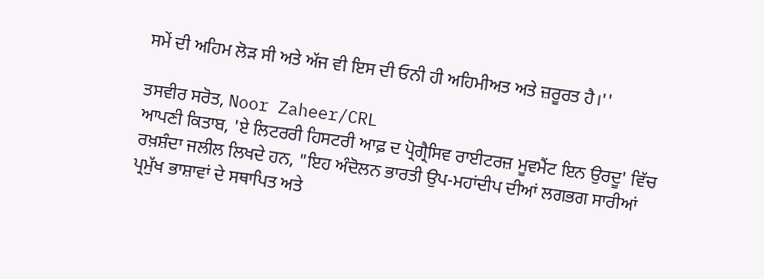ਸਮੇਂ ਦੀ ਅਹਿਮ ਲੋੜ ਸੀ ਅਤੇ ਅੱਜ ਵੀ ਇਸ ਦੀ ਓਨੀ ਹੀ ਅਹਿਮੀਅਤ ਅਤੇ ਜ਼ਰੂਰਤ ਹੈ।''

ਤਸਵੀਰ ਸਰੋਤ, Noor Zaheer/CRL
ਆਪਣੀ ਕਿਤਾਬ, 'ਏ ਲਿਟਰਰੀ ਹਿਸਟਰੀ ਆਫ਼ ਦ ਪ੍ਰੋਗ੍ਰੈਸਿਵ ਰਾਈਟਰਜ਼ ਮੂਵਮੈਂਟ ਇਨ ਉਰਦੂ' ਵਿੱਚ ਰਖ਼ਸ਼ੰਦਾ ਜਲੀਲ ਲਿਖਦੇ ਹਨ, "ਇਹ ਅੰਦੋਲਨ ਭਾਰਤੀ ਉਪ-ਮਹਾਂਦੀਪ ਦੀਆਂ ਲਗਭਗ ਸਾਰੀਆਂ ਪ੍ਰਮੁੱਖ ਭਾਸ਼ਾਵਾਂ ਦੇ ਸਥਾਪਿਤ ਅਤੇ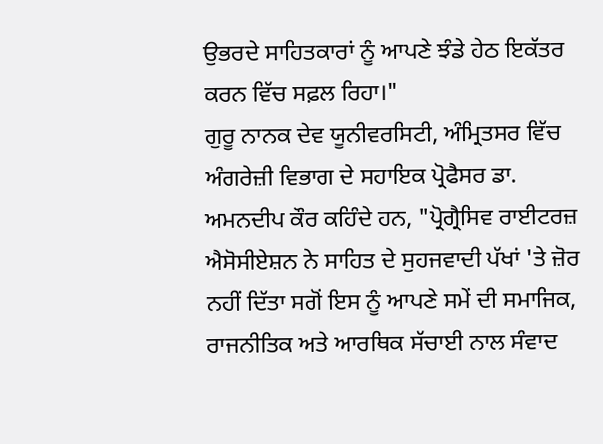ਉਭਰਦੇ ਸਾਹਿਤਕਾਰਾਂ ਨੂੰ ਆਪਣੇ ਝੰਡੇ ਹੇਠ ਇਕੱਤਰ ਕਰਨ ਵਿੱਚ ਸਫ਼ਲ ਰਿਹਾ।"
ਗੁਰੂ ਨਾਨਕ ਦੇਵ ਯੂਨੀਵਰਸਿਟੀ, ਅੰਮ੍ਰਿਤਸਰ ਵਿੱਚ ਅੰਗਰੇਜ਼ੀ ਵਿਭਾਗ ਦੇ ਸਹਾਇਕ ਪ੍ਰੋਫੈਸਰ ਡਾ. ਅਮਨਦੀਪ ਕੌਰ ਕਹਿੰਦੇ ਹਨ, "ਪ੍ਰੋਗ੍ਰੈਸਿਵ ਰਾਈਟਰਜ਼ ਐਸੋਸੀਏਸ਼ਨ ਨੇ ਸਾਹਿਤ ਦੇ ਸੁਹਜਵਾਦੀ ਪੱਖਾਂ 'ਤੇ ਜ਼ੋਰ ਨਹੀਂ ਦਿੱਤਾ ਸਗੋਂ ਇਸ ਨੂੰ ਆਪਣੇ ਸਮੇਂ ਦੀ ਸਮਾਜਿਕ, ਰਾਜਨੀਤਿਕ ਅਤੇ ਆਰਥਿਕ ਸੱਚਾਈ ਨਾਲ ਸੰਵਾਦ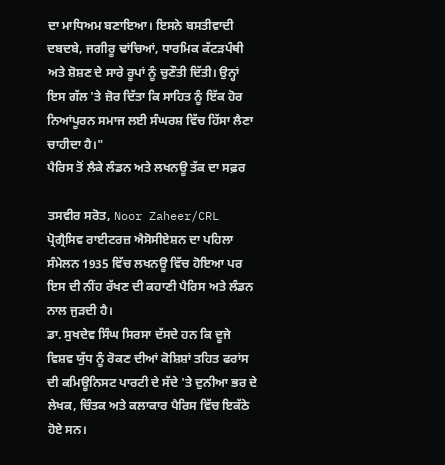ਦਾ ਮਾਧਿਅਮ ਬਣਾਇਆ। ਇਸਨੇ ਬਸਤੀਵਾਦੀ ਦਬਦਬੇ, ਜਗੀਰੂ ਢਾਂਚਿਆਂ, ਧਾਰਮਿਕ ਕੱਟੜਪੰਥੀ ਅਤੇ ਸ਼ੋਸ਼ਣ ਦੇ ਸਾਰੇ ਰੂਪਾਂ ਨੂੰ ਚੁਣੌਤੀ ਦਿੱਤੀ। ਉਨ੍ਹਾਂ ਇਸ ਗੱਲ 'ਤੇ ਜ਼ੋਰ ਦਿੱਤਾ ਕਿ ਸਾਹਿਤ ਨੂੰ ਇੱਕ ਹੋਰ ਨਿਆਂਪੂਰਨ ਸਮਾਜ ਲਈ ਸੰਘਰਸ਼ ਵਿੱਚ ਹਿੱਸਾ ਲੈਣਾ ਚਾਹੀਦਾ ਹੈ।"
ਪੈਰਿਸ ਤੋਂ ਲੈਕੇ ਲੰਡਨ ਅਤੇ ਲਖਨਊ ਤੱਕ ਦਾ ਸਫ਼ਰ

ਤਸਵੀਰ ਸਰੋਤ, Noor Zaheer/CRL
ਪ੍ਰੋਗ੍ਰੈਸਿਵ ਰਾਈਟਰਜ਼ ਐਸੋਸੀਏਸ਼ਨ ਦਾ ਪਹਿਲਾ ਸੰਮੇਲਨ 1935 ਵਿੱਚ ਲਖਨਊ ਵਿੱਚ ਹੋਇਆ ਪਰ ਇਸ ਦੀ ਨੀਂਹ ਰੱਖਣ ਦੀ ਕਹਾਣੀ ਪੈਰਿਸ ਅਤੇ ਲੰਡਨ ਨਾਲ ਜੁੜਦੀ ਹੈ।
ਡਾ. ਸੁਖਦੇਵ ਸਿੰਘ ਸਿਰਸਾ ਦੱਸਦੇ ਹਨ ਕਿ ਦੂਜੇ ਵਿਸ਼ਵ ਯੁੱਧ ਨੂੰ ਰੋਕਣ ਦੀਆਂ ਕੋਸ਼ਿਸ਼ਾਂ ਤਹਿਤ ਫਰਾਂਸ ਦੀ ਕਮਿਊਨਿਸਟ ਪਾਰਟੀ ਦੇ ਸੱਦੇ 'ਤੇ ਦੁਨੀਆ ਭਰ ਦੇ ਲੇਖਕ, ਚਿੰਤਕ ਅਤੇ ਕਲਾਕਾਰ ਪੈਰਿਸ ਵਿੱਚ ਇਕੱਠੇ ਹੋਏ ਸਨ।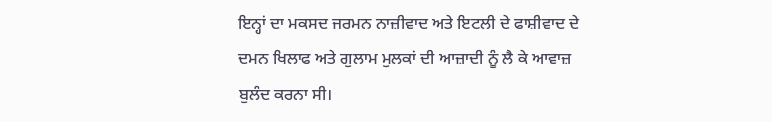ਇਨ੍ਹਾਂ ਦਾ ਮਕਸਦ ਜਰਮਨ ਨਾਜ਼ੀਵਾਦ ਅਤੇ ਇਟਲੀ ਦੇ ਫਾਸ਼ੀਵਾਦ ਦੇ ਦਮਨ ਖਿਲਾਫ ਅਤੇ ਗੁਲਾਮ ਮੁਲਕਾਂ ਦੀ ਆਜ਼ਾਦੀ ਨੂੰ ਲੈ ਕੇ ਆਵਾਜ਼ ਬੁਲੰਦ ਕਰਨਾ ਸੀ।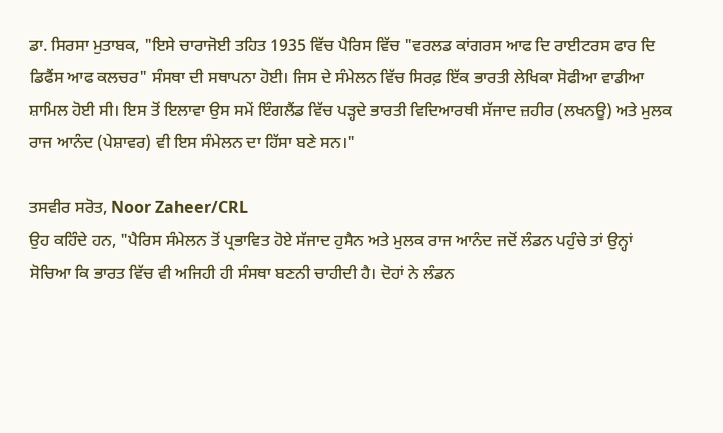ਡਾ. ਸਿਰਸਾ ਮੁਤਾਬਕ, "ਇਸੇ ਚਾਰਾਜੋਈ ਤਹਿਤ 1935 ਵਿੱਚ ਪੈਰਿਸ ਵਿੱਚ "ਵਰਲਡ ਕਾਂਗਰਸ ਆਫ ਦਿ ਰਾਈਟਰਸ ਫਾਰ ਦਿ ਡਿਫੈਂਸ ਆਫ ਕਲਚਰ" ਸੰਸਥਾ ਦੀ ਸਥਾਪਨਾ ਹੋਈ। ਜਿਸ ਦੇ ਸੰਮੇਲਨ ਵਿੱਚ ਸਿਰਫ਼ ਇੱਕ ਭਾਰਤੀ ਲੇਖਿਕਾ ਸੋਫੀਆ ਵਾਡੀਆ ਸ਼ਾਮਿਲ ਹੋਈ ਸੀ। ਇਸ ਤੋਂ ਇਲਾਵਾ ਉਸ ਸਮੇਂ ਇੰਗਲੈਂਡ ਵਿੱਚ ਪੜ੍ਹਦੇ ਭਾਰਤੀ ਵਿਦਿਆਰਥੀ ਸੱਜਾਦ ਜ਼ਹੀਰ (ਲਖਨਊ) ਅਤੇ ਮੁਲਕ ਰਾਜ ਆਨੰਦ (ਪੇਸ਼ਾਵਰ) ਵੀ ਇਸ ਸੰਮੇਲਨ ਦਾ ਹਿੱਸਾ ਬਣੇ ਸਨ।"

ਤਸਵੀਰ ਸਰੋਤ, Noor Zaheer/CRL
ਉਹ ਕਹਿੰਦੇ ਹਨ, "ਪੈਰਿਸ ਸੰਮੇਲਨ ਤੋਂ ਪ੍ਰਭਾਵਿਤ ਹੋਏ ਸੱਜਾਦ ਹੁਸੈਨ ਅਤੇ ਮੁਲਕ ਰਾਜ ਆਨੰਦ ਜਦੋਂ ਲੰਡਨ ਪਹੁੰਚੇ ਤਾਂ ਉਨ੍ਹਾਂ ਸੋਚਿਆ ਕਿ ਭਾਰਤ ਵਿੱਚ ਵੀ ਅਜਿਹੀ ਹੀ ਸੰਸਥਾ ਬਣਨੀ ਚਾਹੀਦੀ ਹੈ। ਦੋਹਾਂ ਨੇ ਲੰਡਨ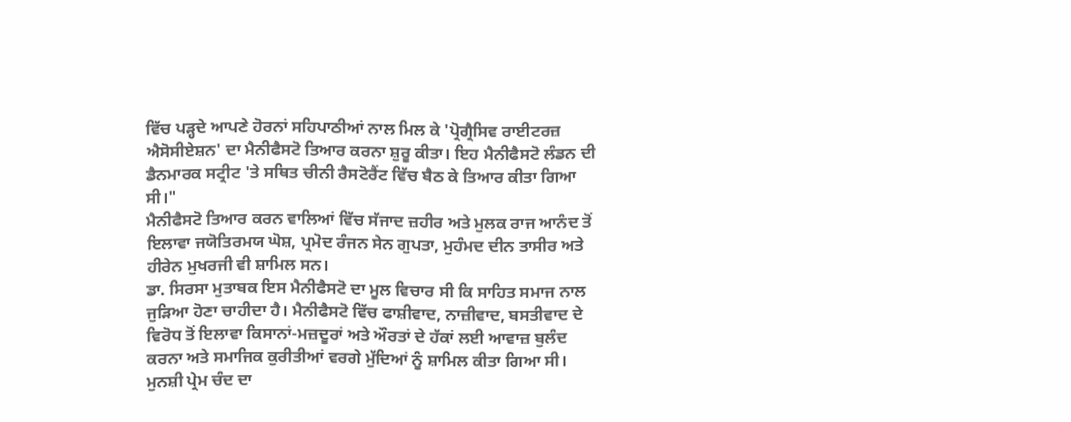ਵਿੱਚ ਪੜ੍ਹਦੇ ਆਪਣੇ ਹੋਰਨਾਂ ਸਹਿਪਾਠੀਆਂ ਨਾਲ ਮਿਲ ਕੇ 'ਪ੍ਰੋਗ੍ਰੈਸਿਵ ਰਾਈਟਰਜ਼ ਐਸੋਸੀਏਸ਼ਨ' ਦਾ ਮੈਨੀਫੈਸਟੋ ਤਿਆਰ ਕਰਨਾ ਸ਼ੁਰੂ ਕੀਤਾ। ਇਹ ਮੈਨੀਫੈਸਟੋ ਲੰਡਨ ਦੀ ਡੈਨਮਾਰਕ ਸਟ੍ਰੀਟ 'ਤੇ ਸਥਿਤ ਚੀਨੀ ਰੈਸਟੋਰੈਂਟ ਵਿੱਚ ਬੈਠ ਕੇ ਤਿਆਰ ਕੀਤਾ ਗਿਆ ਸੀ।"
ਮੈਨੀਫੈਸਟੋ ਤਿਆਰ ਕਰਨ ਵਾਲਿਆਂ ਵਿੱਚ ਸੱਜਾਦ ਜ਼ਹੀਰ ਅਤੇ ਮੁਲਕ ਰਾਜ ਆਨੰਦ ਤੋਂ ਇਲਾਵਾ ਜਯੋਤਿਰਮਯ ਘੋਸ਼, ਪ੍ਰਮੋਦ ਰੰਜਨ ਸੇਨ ਗੁਪਤਾ, ਮੁਹੰਮਦ ਦੀਨ ਤਾਸੀਰ ਅਤੇ ਹੀਰੇਨ ਮੁਖਰਜੀ ਵੀ ਸ਼ਾਮਿਲ ਸਨ।
ਡਾ. ਸਿਰਸਾ ਮੁਤਾਬਕ ਇਸ ਮੈਨੀਫੈਸਟੋ ਦਾ ਮੂਲ ਵਿਚਾਰ ਸੀ ਕਿ ਸਾਹਿਤ ਸਮਾਜ ਨਾਲ ਜੁੜਿਆ ਹੋਣਾ ਚਾਹੀਦਾ ਹੈ। ਮੈਨੀਫੈਸਟੋ ਵਿੱਚ ਫਾਸ਼ੀਵਾਦ, ਨਾਜ਼ੀਵਾਦ, ਬਸਤੀਵਾਦ ਦੇ ਵਿਰੋਧ ਤੋਂ ਇਲਾਵਾ ਕਿਸਾਨਾਂ-ਮਜ਼ਦੂਰਾਂ ਅਤੇ ਔਰਤਾਂ ਦੇ ਹੱਕਾਂ ਲਈ ਆਵਾਜ਼ ਬੁਲੰਦ ਕਰਨਾ ਅਤੇ ਸਮਾਜਿਕ ਕੁਰੀਤੀਆਂ ਵਰਗੇ ਮੁੱਦਿਆਂ ਨੂੰ ਸ਼ਾਮਿਲ ਕੀਤਾ ਗਿਆ ਸੀ।
ਮੁਨਸ਼ੀ ਪ੍ਰੇਮ ਚੰਦ ਦਾ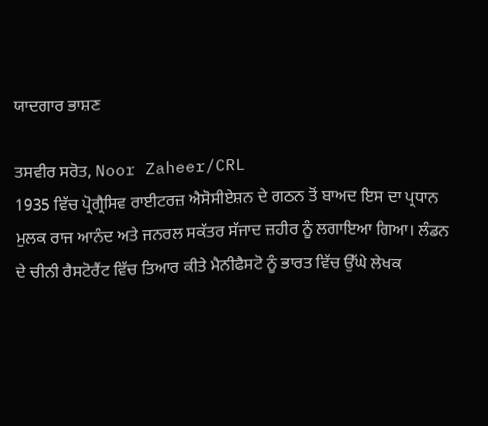ਯਾਦਗਾਰ ਭਾਸ਼ਣ

ਤਸਵੀਰ ਸਰੋਤ, Noor Zaheer/CRL
1935 ਵਿੱਚ ਪ੍ਰੋਗ੍ਰੈਸਿਵ ਰਾਈਟਰਜ਼ ਐਸੋਸੀਏਸ਼ਨ ਦੇ ਗਠਨ ਤੋਂ ਬਾਅਦ ਇਸ ਦਾ ਪ੍ਰਧਾਨ ਮੁਲਕ ਰਾਜ ਆਨੰਦ ਅਤੇ ਜਨਰਲ ਸਕੱਤਰ ਸੱਜਾਦ ਜ਼ਹੀਰ ਨੂੰ ਲਗਾਇਆ ਗਿਆ। ਲੰਡਨ ਦੇ ਚੀਨੀ ਰੈਸਟੋਰੈਂਟ ਵਿੱਚ ਤਿਆਰ ਕੀਤੇ ਮੈਨੀਫੈਸਟੋ ਨੂੰ ਭਾਰਤ ਵਿੱਚ ਉੱਘੇ ਲੇਖਕ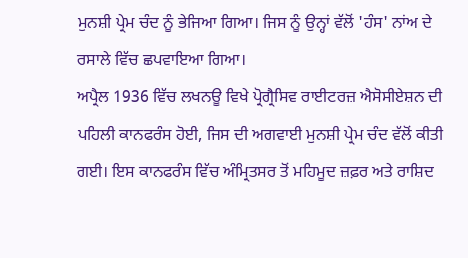ਮੁਨਸ਼ੀ ਪ੍ਰੇਮ ਚੰਦ ਨੂੰ ਭੇਜਿਆ ਗਿਆ। ਜਿਸ ਨੂੰ ਉਨ੍ਹਾਂ ਵੱਲੋਂ 'ਹੰਸ' ਨਾਂਅ ਦੇ ਰਸਾਲੇ ਵਿੱਚ ਛਪਵਾਇਆ ਗਿਆ।
ਅਪ੍ਰੈਲ 1936 ਵਿੱਚ ਲਖਨਊ ਵਿਖੇ ਪ੍ਰੋਗ੍ਰੈਸਿਵ ਰਾਈਟਰਜ਼ ਐਸੋਸੀਏਸ਼ਨ ਦੀ ਪਹਿਲੀ ਕਾਨਫਰੰਸ ਹੋਈ, ਜਿਸ ਦੀ ਅਗਵਾਈ ਮੁਨਸ਼ੀ ਪ੍ਰੇਮ ਚੰਦ ਵੱਲੋਂ ਕੀਤੀ ਗਈ। ਇਸ ਕਾਨਫਰੰਸ ਵਿੱਚ ਅੰਮ੍ਰਿਤਸਰ ਤੋਂ ਮਹਿਮੂਦ ਜ਼ਫ਼ਰ ਅਤੇ ਰਾਸ਼ਿਦ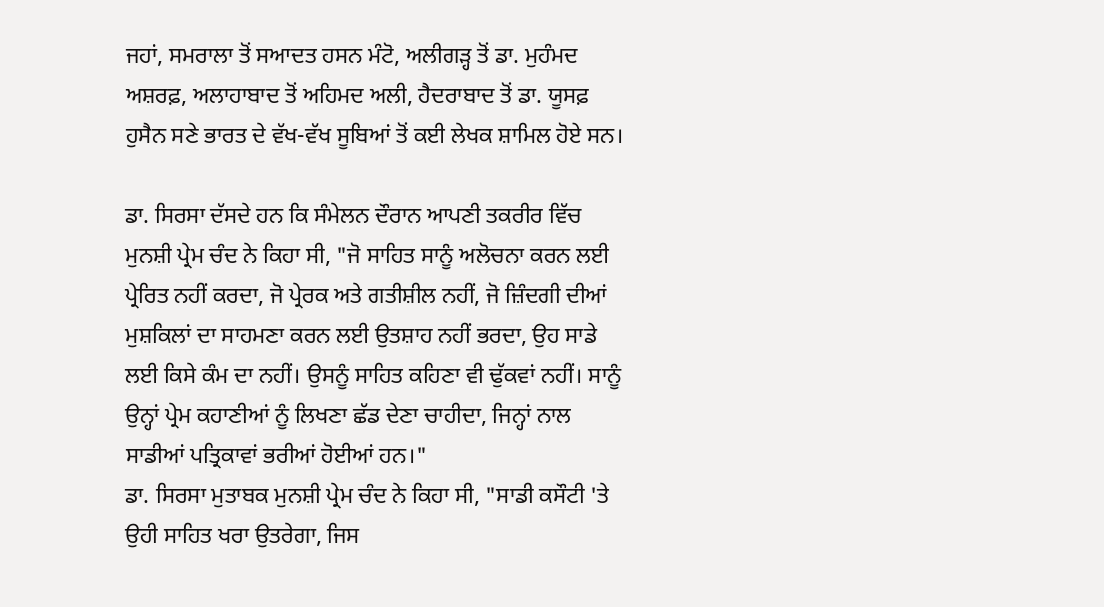ਜਹਾਂ, ਸਮਰਾਲਾ ਤੋਂ ਸਆਦਤ ਹਸਨ ਮੰਟੋ, ਅਲੀਗੜ੍ਹ ਤੋਂ ਡਾ. ਮੁਹੰਮਦ ਅਸ਼ਰਫ਼, ਅਲਾਹਾਬਾਦ ਤੋਂ ਅਹਿਮਦ ਅਲੀ, ਹੈਦਰਾਬਾਦ ਤੋਂ ਡਾ. ਯੂਸਫ਼ ਹੁਸੈਨ ਸਣੇ ਭਾਰਤ ਦੇ ਵੱਖ-ਵੱਖ ਸੂਬਿਆਂ ਤੋਂ ਕਈ ਲੇਖਕ ਸ਼ਾਮਿਲ ਹੋਏ ਸਨ।

ਡਾ. ਸਿਰਸਾ ਦੱਸਦੇ ਹਨ ਕਿ ਸੰਮੇਲਨ ਦੌਰਾਨ ਆਪਣੀ ਤਕਰੀਰ ਵਿੱਚ ਮੁਨਸ਼ੀ ਪ੍ਰੇਮ ਚੰਦ ਨੇ ਕਿਹਾ ਸੀ, "ਜੋ ਸਾਹਿਤ ਸਾਨੂੰ ਅਲੋਚਨਾ ਕਰਨ ਲਈ ਪ੍ਰੇਰਿਤ ਨਹੀਂ ਕਰਦਾ, ਜੋ ਪ੍ਰੇਰਕ ਅਤੇ ਗਤੀਸ਼ੀਲ ਨਹੀਂ, ਜੋ ਜ਼ਿੰਦਗੀ ਦੀਆਂ ਮੁਸ਼ਕਿਲਾਂ ਦਾ ਸਾਹਮਣਾ ਕਰਨ ਲਈ ਉਤਸ਼ਾਹ ਨਹੀਂ ਭਰਦਾ, ਉਹ ਸਾਡੇ ਲਈ ਕਿਸੇ ਕੰਮ ਦਾ ਨਹੀਂ। ਉਸਨੂੰ ਸਾਹਿਤ ਕਹਿਣਾ ਵੀ ਢੁੱਕਵਾਂ ਨਹੀਂ। ਸਾਨੂੰ ਉਨ੍ਹਾਂ ਪ੍ਰੇਮ ਕਹਾਣੀਆਂ ਨੂੰ ਲਿਖਣਾ ਛੱਡ ਦੇਣਾ ਚਾਹੀਦਾ, ਜਿਨ੍ਹਾਂ ਨਾਲ ਸਾਡੀਆਂ ਪਤ੍ਰਿਕਾਵਾਂ ਭਰੀਆਂ ਹੋਈਆਂ ਹਨ।"
ਡਾ. ਸਿਰਸਾ ਮੁਤਾਬਕ ਮੁਨਸ਼ੀ ਪ੍ਰੇਮ ਚੰਦ ਨੇ ਕਿਹਾ ਸੀ, "ਸਾਡੀ ਕਸੌਟੀ 'ਤੇ ਉਹੀ ਸਾਹਿਤ ਖਰਾ ਉਤਰੇਗਾ, ਜਿਸ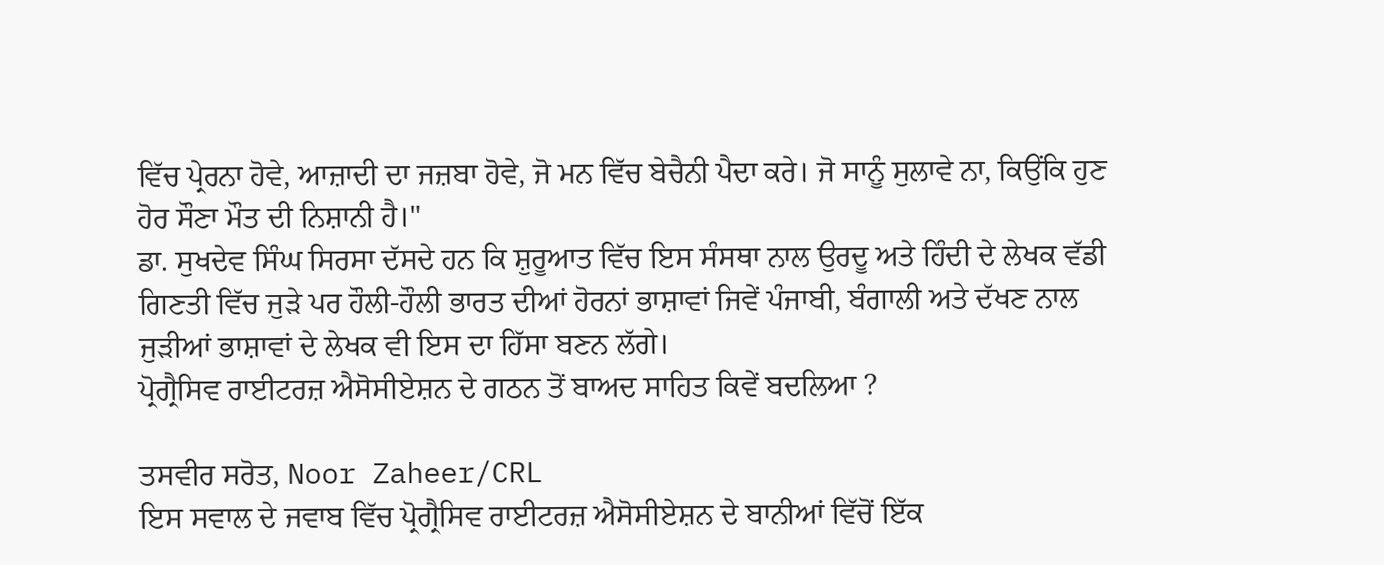ਵਿੱਚ ਪ੍ਰੇਰਨਾ ਹੋਵੇ, ਆਜ਼ਾਦੀ ਦਾ ਜਜ਼ਬਾ ਹੋਵੇ, ਜੋ ਮਨ ਵਿੱਚ ਬੇਚੈਨੀ ਪੈਦਾ ਕਰੇ। ਜੋ ਸਾਨੂੰ ਸੁਲਾਵੇ ਨਾ, ਕਿਉਂਕਿ ਹੁਣ ਹੋਰ ਸੌਣਾ ਮੌਤ ਦੀ ਨਿਸ਼ਾਨੀ ਹੈ।"
ਡਾ. ਸੁਖਦੇਵ ਸਿੰਘ ਸਿਰਸਾ ਦੱਸਦੇ ਹਨ ਕਿ ਸ਼ੁਰੂਆਤ ਵਿੱਚ ਇਸ ਸੰਸਥਾ ਨਾਲ ਉਰਦੂ ਅਤੇ ਹਿੰਦੀ ਦੇ ਲੇਖਕ ਵੱਡੀ ਗਿਣਤੀ ਵਿੱਚ ਜੁੜੇ ਪਰ ਹੌਲੀ-ਹੌਲੀ ਭਾਰਤ ਦੀਆਂ ਹੋਰਨਾਂ ਭਾਸ਼ਾਵਾਂ ਜਿਵੇਂ ਪੰਜਾਬੀ, ਬੰਗਾਲੀ ਅਤੇ ਦੱਖਣ ਨਾਲ ਜੁੜੀਆਂ ਭਾਸ਼ਾਵਾਂ ਦੇ ਲੇਖਕ ਵੀ ਇਸ ਦਾ ਹਿੱਸਾ ਬਣਨ ਲੱਗੇ।
ਪ੍ਰੋਗ੍ਰੈਸਿਵ ਰਾਈਟਰਜ਼ ਐਸੋਸੀਏਸ਼ਨ ਦੇ ਗਠਨ ਤੋਂ ਬਾਅਦ ਸਾਹਿਤ ਕਿਵੇਂ ਬਦਲਿਆ ?

ਤਸਵੀਰ ਸਰੋਤ, Noor Zaheer/CRL
ਇਸ ਸਵਾਲ ਦੇ ਜਵਾਬ ਵਿੱਚ ਪ੍ਰੋਗ੍ਰੈਸਿਵ ਰਾਈਟਰਜ਼ ਐਸੋਸੀਏਸ਼ਨ ਦੇ ਬਾਨੀਆਂ ਵਿੱਚੋਂ ਇੱਕ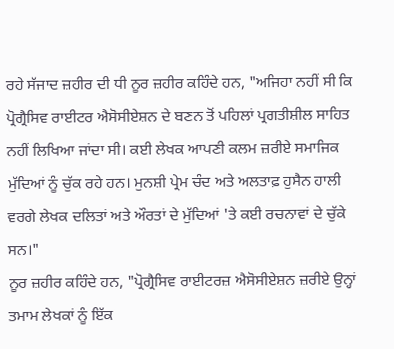ਰਹੇ ਸੱਜਾਦ ਜ਼ਹੀਰ ਦੀ ਧੀ ਨੂਰ ਜ਼ਹੀਰ ਕਹਿੰਦੇ ਹਨ, "ਅਜਿਹਾ ਨਹੀਂ ਸੀ ਕਿ ਪ੍ਰੋਗ੍ਰੈਸਿਵ ਰਾਈਟਰ ਐਸੋਸੀਏਸ਼ਨ ਦੇ ਬਣਨ ਤੋਂ ਪਹਿਲਾਂ ਪ੍ਰਗਤੀਸ਼ੀਲ ਸਾਹਿਤ ਨਹੀਂ ਲਿਖਿਆ ਜਾਂਦਾ ਸੀ। ਕਈ ਲੇਖਕ ਆਪਣੀ ਕਲਮ ਜ਼ਰੀਏ ਸਮਾਜਿਕ ਮੁੱਦਿਆਂ ਨੂੰ ਚੁੱਕ ਰਹੇ ਹਨ। ਮੁਨਸ਼ੀ ਪ੍ਰੇਮ ਚੰਦ ਅਤੇ ਅਲਤਾਫ਼ ਹੁਸੈਨ ਹਾਲੀ ਵਰਗੇ ਲੇਖਕ ਦਲਿਤਾਂ ਅਤੇ ਔਰਤਾਂ ਦੇ ਮੁੱਦਿਆਂ 'ਤੇ ਕਈ ਰਚਨਾਵਾਂ ਦੇ ਚੁੱਕੇ ਸਨ।"
ਨੂਰ ਜ਼ਹੀਰ ਕਹਿੰਦੇ ਹਨ, "ਪ੍ਰੋਗ੍ਰੈਸਿਵ ਰਾਈਟਰਜ਼ ਐਸੋਸੀਏਸ਼ਨ ਜ਼ਰੀਏ ਉਨ੍ਹਾਂ ਤਮਾਮ ਲੇਖਕਾਂ ਨੂੰ ਇੱਕ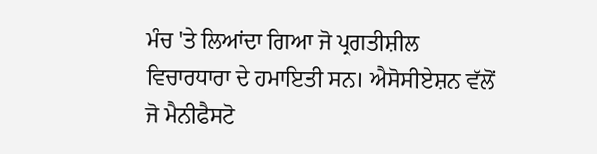ਮੰਚ 'ਤੇ ਲਿਆਂਦਾ ਗਿਆ ਜੋ ਪ੍ਰਗਤੀਸ਼ੀਲ ਵਿਚਾਰਧਾਰਾ ਦੇ ਹਮਾਇਤੀ ਸਨ। ਐਸੋਸੀਏਸ਼ਨ ਵੱਲੋਂ ਜੋ ਮੈਨੀਫੈਸਟੋ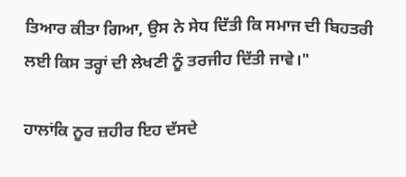ਤਿਆਰ ਕੀਤਾ ਗਿਆ, ਉਸ ਨੇ ਸੇਧ ਦਿੱਤੀ ਕਿ ਸਮਾਜ ਦੀ ਬਿਹਤਰੀ ਲਈ ਕਿਸ ਤਰ੍ਹਾਂ ਦੀ ਲੇਖਣੀ ਨੂੰ ਤਰਜੀਹ ਦਿੱਤੀ ਜਾਵੇ।"

ਹਾਲਾਂਕਿ ਨੂਰ ਜ਼ਹੀਰ ਇਹ ਦੱਸਦੇ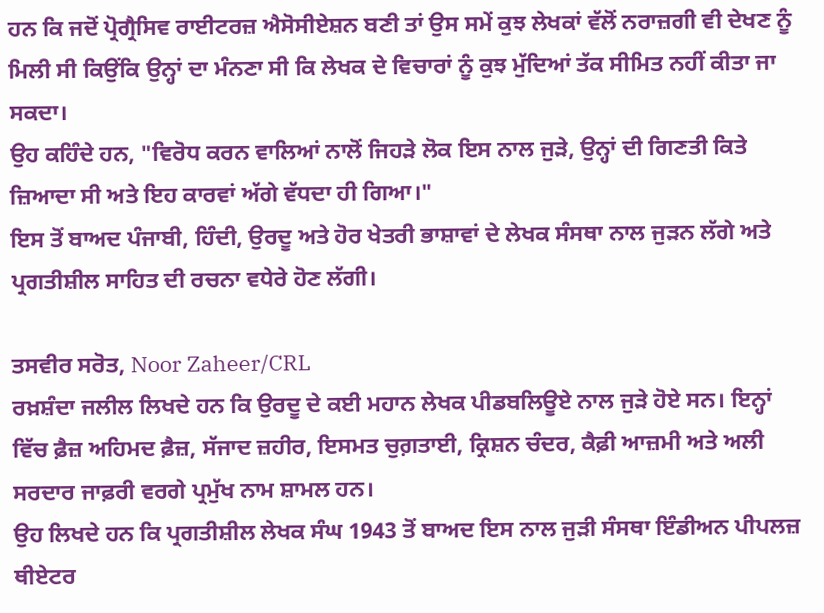ਹਨ ਕਿ ਜਦੋਂ ਪ੍ਰੋਗ੍ਰੈਸਿਵ ਰਾਈਟਰਜ਼ ਐਸੋਸੀਏਸ਼ਨ ਬਣੀ ਤਾਂ ਉਸ ਸਮੇਂ ਕੁਝ ਲੇਖਕਾਂ ਵੱਲੋਂ ਨਰਾਜ਼ਗੀ ਵੀ ਦੇਖਣ ਨੂੰ ਮਿਲੀ ਸੀ ਕਿਉਂਕਿ ਉਨ੍ਹਾਂ ਦਾ ਮੰਨਣਾ ਸੀ ਕਿ ਲੇਖਕ ਦੇ ਵਿਚਾਰਾਂ ਨੂੰ ਕੁਝ ਮੁੱਦਿਆਂ ਤੱਕ ਸੀਮਿਤ ਨਹੀਂ ਕੀਤਾ ਜਾ ਸਕਦਾ।
ਉਹ ਕਹਿੰਦੇ ਹਨ, "ਵਿਰੋਧ ਕਰਨ ਵਾਲਿਆਂ ਨਾਲੋਂ ਜਿਹੜੇ ਲੋਕ ਇਸ ਨਾਲ ਜੁੜੇ, ਉਨ੍ਹਾਂ ਦੀ ਗਿਣਤੀ ਕਿਤੇ ਜ਼ਿਆਦਾ ਸੀ ਅਤੇ ਇਹ ਕਾਰਵਾਂ ਅੱਗੇ ਵੱਧਦਾ ਹੀ ਗਿਆ।"
ਇਸ ਤੋਂ ਬਾਅਦ ਪੰਜਾਬੀ, ਹਿੰਦੀ, ਉਰਦੂ ਅਤੇ ਹੋਰ ਖੇਤਰੀ ਭਾਸ਼ਾਵਾਂ ਦੇ ਲੇਖਕ ਸੰਸਥਾ ਨਾਲ ਜੁੜਨ ਲੱਗੇ ਅਤੇ ਪ੍ਰਗਤੀਸ਼ੀਲ ਸਾਹਿਤ ਦੀ ਰਚਨਾ ਵਧੇਰੇ ਹੋਣ ਲੱਗੀ।

ਤਸਵੀਰ ਸਰੋਤ, Noor Zaheer/CRL
ਰਖ਼ਸ਼ੰਦਾ ਜਲੀਲ ਲਿਖਦੇ ਹਨ ਕਿ ਉਰਦੂ ਦੇ ਕਈ ਮਹਾਨ ਲੇਖਕ ਪੀਡਬਲਿਊਏ ਨਾਲ ਜੁੜੇ ਹੋਏ ਸਨ। ਇਨ੍ਹਾਂ ਵਿੱਚ ਫ਼ੈਜ਼ ਅਹਿਮਦ ਫ਼ੈਜ਼, ਸੱਜਾਦ ਜ਼ਹੀਰ, ਇਸਮਤ ਚੁਗ਼ਤਾਈ, ਕ੍ਰਿਸ਼ਨ ਚੰਦਰ, ਕੈਫ਼ੀ ਆਜ਼ਮੀ ਅਤੇ ਅਲੀ ਸਰਦਾਰ ਜਾਫ਼ਰੀ ਵਰਗੇ ਪ੍ਰਮੁੱਖ ਨਾਮ ਸ਼ਾਮਲ ਹਨ।
ਉਹ ਲਿਖਦੇ ਹਨ ਕਿ ਪ੍ਰਗਤੀਸ਼ੀਲ ਲੇਖਕ ਸੰਘ 1943 ਤੋਂ ਬਾਅਦ ਇਸ ਨਾਲ ਜੁੜੀ ਸੰਸਥਾ ਇੰਡੀਅਨ ਪੀਪਲਜ਼ ਥੀਏਟਰ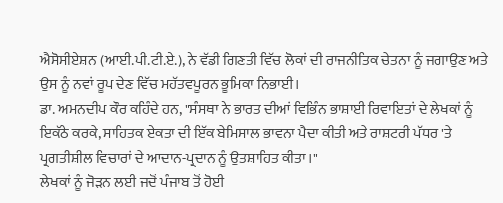ਐਸੋਸੀਏਸ਼ਨ (ਆਈ.ਪੀ.ਟੀ.ਏ.), ਨੇ ਵੱਡੀ ਗਿਣਤੀ ਵਿੱਚ ਲੋਕਾਂ ਦੀ ਰਾਜਨੀਤਿਕ ਚੇਤਨਾ ਨੂੰ ਜਗਾਉਣ ਅਤੇ ਉਸ ਨੂੰ ਨਵਾਂ ਰੂਪ ਦੇਣ ਵਿੱਚ ਮਹੱਤਵਪੂਰਨ ਭੂਮਿਕਾ ਨਿਭਾਈ।
ਡਾ. ਅਮਨਦੀਪ ਕੌਰ ਕਹਿੰਦੇ ਹਨ, "ਸੰਸਥਾ ਨੇ ਭਾਰਤ ਦੀਆਂ ਵਿਭਿੰਨ ਭਾਸ਼ਾਈ ਰਿਵਾਇਤਾਂ ਦੇ ਲੇਖਕਾਂ ਨੂੰ ਇਕੱਠੇ ਕਰਕੇ, ਸਾਹਿਤਕ ਏਕਤਾ ਦੀ ਇੱਕ ਬੇਮਿਸਾਲ ਭਾਵਨਾ ਪੈਦਾ ਕੀਤੀ ਅਤੇ ਰਾਸ਼ਟਰੀ ਪੱਧਰ 'ਤੇ ਪ੍ਰਗਤੀਸ਼ੀਲ ਵਿਚਾਰਾਂ ਦੇ ਆਦਾਨ-ਪ੍ਰਦਾਨ ਨੂੰ ਉਤਸ਼ਾਹਿਤ ਕੀਤਾ।"
ਲੇਖਕਾਂ ਨੂੰ ਜੋੜਨ ਲਈ ਜਦੋਂ ਪੰਜਾਬ ਤੋਂ ਹੋਈ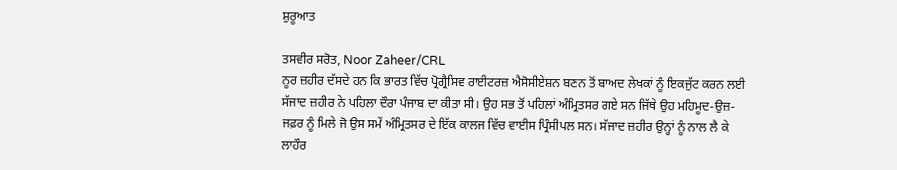ਸ਼ੁਰੂਆਤ

ਤਸਵੀਰ ਸਰੋਤ, Noor Zaheer/CRL
ਨੂਰ ਜ਼ਹੀਰ ਦੱਸਦੇ ਹਨ ਕਿ ਭਾਰਤ ਵਿੱਚ ਪ੍ਰੋਗ੍ਰੈਸਿਵ ਰਾਈਟਰਜ਼ ਐਸੋਸੀਏਸ਼ਨ ਬਣਨ ਤੋਂ ਬਾਅਦ ਲੇਖਕਾਂ ਨੂੰ ਇਕਜੁੱਟ ਕਰਨ ਲਈ ਸੱਜਾਦ ਜ਼ਹੀਰ ਨੇ ਪਹਿਲਾ ਦੌਰਾ ਪੰਜਾਬ ਦਾ ਕੀਤਾ ਸੀ। ਉਹ ਸਭ ਤੋਂ ਪਹਿਲਾਂ ਅੰਮ੍ਰਿਤਸਰ ਗਏ ਸਨ ਜਿੱਥੇ ਉਹ ਮਹਿਮੂਦ-ਉਜ਼- ਜਫ਼ਰ ਨੂੰ ਮਿਲੇ ਜੋ ਉਸ ਸਮੇਂ ਅੰਮ੍ਰਿਤਸਰ ਦੇ ਇੱਕ ਕਾਲਜ ਵਿੱਚ ਵਾਈਸ ਪ੍ਰਿੰਸੀਪਲ ਸਨ। ਸੱਜਾਦ ਜ਼ਹੀਰ ਉਨ੍ਹਾਂ ਨੂੰ ਨਾਲ ਲੈ ਕੇ ਲਾਹੌਰ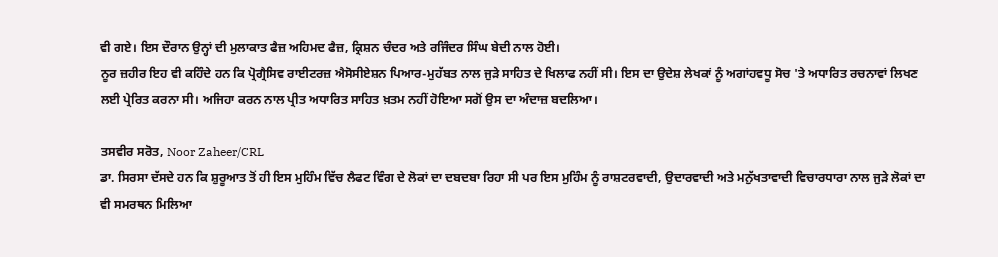ਵੀ ਗਏ। ਇਸ ਦੌਰਾਨ ਉਨ੍ਹਾਂ ਦੀ ਮੁਲਾਕਾਤ ਫੈਜ਼ ਅਹਿਮਦ ਫੈਜ਼, ਕ੍ਰਿਸ਼ਨ ਚੰਦਰ ਅਤੇ ਰਜਿੰਦਰ ਸਿੰਘ ਬੇਦੀ ਨਾਲ ਹੋਈ।
ਨੂਰ ਜ਼ਹੀਰ ਇਹ ਵੀ ਕਹਿੰਦੇ ਹਨ ਕਿ ਪ੍ਰੋਗ੍ਰੈਸਿਵ ਰਾਈਟਰਜ਼ ਐਸੋਸੀਏਸ਼ਨ ਪਿਆਰ-ਮੁਹੱਬਤ ਨਾਲ ਜੁੜੇ ਸਾਹਿਤ ਦੇ ਖਿਲਾਫ ਨਹੀਂ ਸੀ। ਇਸ ਦਾ ਉਦੇਸ਼ ਲੇਖਕਾਂ ਨੂੰ ਅਗਾਂਹਵਧੂ ਸੋਚ 'ਤੇ ਅਧਾਰਿਤ ਰਚਨਾਵਾਂ ਲਿਖਣ ਲਈ ਪ੍ਰੇਰਿਤ ਕਰਨਾ ਸੀ। ਅਜਿਹਾ ਕਰਨ ਨਾਲ ਪ੍ਰੀਤ ਅਧਾਰਿਤ ਸਾਹਿਤ ਖ਼ਤਮ ਨਹੀਂ ਹੋਇਆ ਸਗੋਂ ਉਸ ਦਾ ਅੰਦਾਜ਼ ਬਦਲਿਆ।

ਤਸਵੀਰ ਸਰੋਤ, Noor Zaheer/CRL
ਡਾ. ਸਿਰਸਾ ਦੱਸਦੇ ਹਨ ਕਿ ਸ਼ੁਰੂਆਤ ਤੋਂ ਹੀ ਇਸ ਮੁਹਿੰਮ ਵਿੱਚ ਲੈਫਟ ਵਿੰਗ ਦੇ ਲੋਕਾਂ ਦਾ ਦਬਦਬਾ ਰਿਹਾ ਸੀ ਪਰ ਇਸ ਮੁਹਿੰਮ ਨੂੰ ਰਾਸ਼ਟਰਵਾਦੀ, ਉਦਾਰਵਾਦੀ ਅਤੇ ਮਨੁੱਖਤਾਵਾਦੀ ਵਿਚਾਰਧਾਰਾ ਨਾਲ ਜੁੜੇ ਲੋਕਾਂ ਦਾ ਵੀ ਸਮਰਥਨ ਮਿਲਿਆ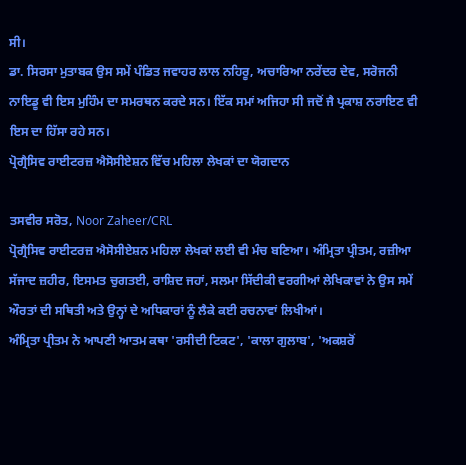ਸੀ।
ਡਾ. ਸਿਰਸਾ ਮੁਤਾਬਕ ਉਸ ਸਮੇਂ ਪੰਡਿਤ ਜਵਾਹਰ ਲਾਲ ਨਹਿਰੂ, ਅਚਾਰਿਆ ਨਰੇਂਦਰ ਦੇਵ, ਸਰੋਜਨੀ ਨਾਇਡੂ ਵੀ ਇਸ ਮੁਹਿੰਮ ਦਾ ਸਮਰਥਨ ਕਰਦੇ ਸਨ। ਇੱਕ ਸਮਾਂ ਅਜਿਹਾ ਸੀ ਜਦੋਂ ਜੈ ਪ੍ਰਕਾਸ਼ ਨਰਾਇਣ ਵੀ ਇਸ ਦਾ ਹਿੱਸਾ ਰਹੇ ਸਨ।
ਪ੍ਰੋਗ੍ਰੈਸਿਵ ਰਾਈਟਰਜ਼ ਐਸੋਸੀਏਸ਼ਨ ਵਿੱਚ ਮਹਿਲਾ ਲੇਖਕਾਂ ਦਾ ਯੋਗਦਾਨ

ਤਸਵੀਰ ਸਰੋਤ, Noor Zaheer/CRL
ਪ੍ਰੋਗ੍ਰੈਸਿਵ ਰਾਈਟਰਜ਼ ਐਸੋਸੀਏਸ਼ਨ ਮਹਿਲਾ ਲੇਖਕਾਂ ਲਈ ਵੀ ਮੰਚ ਬਣਿਆ। ਅੰਮ੍ਰਿਤਾ ਪ੍ਰੀਤਮ, ਰਜ਼ੀਆ ਸੱਜਾਦ ਜ਼ਹੀਰ, ਇਸਮਤ ਚੁਗਤਈ, ਰਾਸ਼ਿਦ ਜਹਾਂ, ਸਲਮਾ ਸਿੱਦੀਕੀ ਵਰਗੀਆਂ ਲੇਖਿਕਾਵਾਂ ਨੇ ਉਸ ਸਮੇਂ ਔਰਤਾਂ ਦੀ ਸਥਿਤੀ ਅਤੇ ਉਨ੍ਹਾਂ ਦੇ ਅਧਿਕਾਰਾਂ ਨੂੰ ਲੈਕੇ ਕਈ ਰਚਨਾਵਾਂ ਲਿਖੀਆਂ।
ਅੰਮ੍ਰਿਤਾ ਪ੍ਰੀਤਮ ਨੇ ਆਪਣੀ ਆਤਮ ਕਥਾ 'ਰਸੀਦੀ ਟਿਕਟ', 'ਕਾਲਾ ਗੁਲਾਬ', 'ਅਕਸ਼ਰੋਂ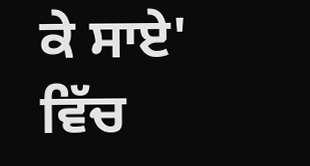ਕੇ ਸਾਏ' ਵਿੱਚ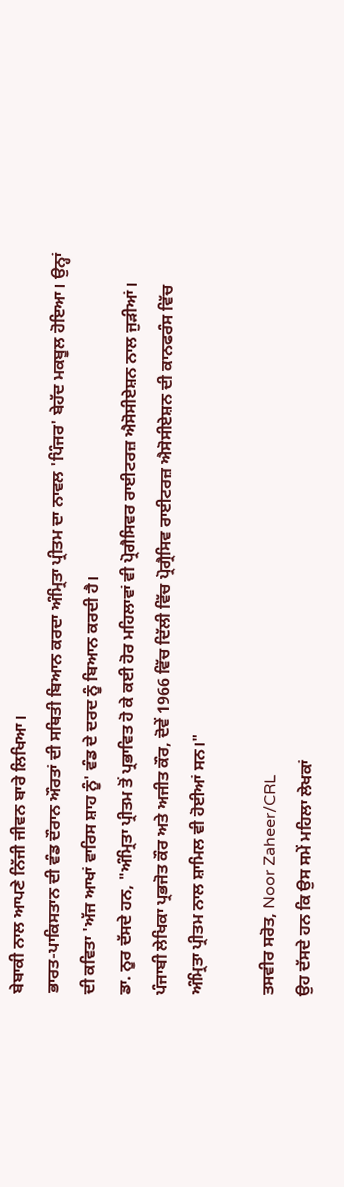ਬੇਬਾਕੀ ਨਾਲ ਆਪਣੇ ਨਿੱਜੀ ਜੀਵਨ ਬਾਰੇ ਲਿਖਿਆ।
ਭਾਰਤ-ਪਾਕਿਸਤਾਨ ਦੀ ਵੰਡ ਦੌਰਾਨ ਔਰਤਾਂ ਦੀ ਸਥਿਤੀ ਬਿਆਨ ਕਰਦਾ ਅੰਮ੍ਰਿਤਾ ਪ੍ਰੀਤਮ ਦਾ ਨਾਵਲ 'ਪਿੰਜਰ' ਬੇਹੱਦ ਮਕਬੂਲ ਹੋਇਆ। ਉਨ੍ਹਾਂ ਦੀ ਕਵਿਤਾ 'ਅੱਜ ਆਖਾਂ ਵਾਰਿਸ ਸ਼ਾਹ ਨੂੰ' ਵੰਡ ਦੇ ਦਰਦ ਨੂੰ ਬਿਆਨ ਕਰਦੀ ਹੈ।
ਡਾ. ਨੂਰ ਦੱਸਦੇ ਹਨ, "ਅੰਮ੍ਰਿਤਾ ਪ੍ਰੀਤਮ ਤੋਂ ਪ੍ਰਭਾਵਿਤ ਹੋ ਕੇ ਕਈ ਹੋਰ ਮਹਿਲਾਵਾਂ ਵੀ ਪ੍ਰੋਗੈਸਿਵਰ ਰਾਈਟਰਜ਼ ਐਸੋਸੀਏਸ਼ਨ ਨਾਲ ਜੁੜੀਆਂ। ਪੰਜਾਬੀ ਲੇਖਿਕਾ ਪ੍ਰਭਜੋਤ ਕੌਰ ਅਤੇ ਅਜੀਤ ਕੌਰ, ਦੋਵੇਂ 1966 ਵਿੱਚ ਦਿੱਲੀ ਵਿੱਚ ਪ੍ਰੋਗ੍ਰੈਸਿਵ ਰਾਈਟਰਜ਼ ਐਸੋਸੀਏਸ਼ਨ ਦੀ ਕਾਨਫਰੰਸ ਵਿੱਚ ਅੰਮ੍ਰਿਤਾ ਪ੍ਰੀਤਮ ਨਾਲ ਸ਼ਾਮਿਲ ਵੀ ਹੋਈਆਂ ਸਨ।"

ਤਸਵੀਰ ਸਰੋਤ, Noor Zaheer/CRL
ਉਹ ਦੱਸਦੇ ਹਨ ਕਿ ਉਸ ਸਮੇਂ ਮਹਿਲਾ ਲੇਖਕਾਂ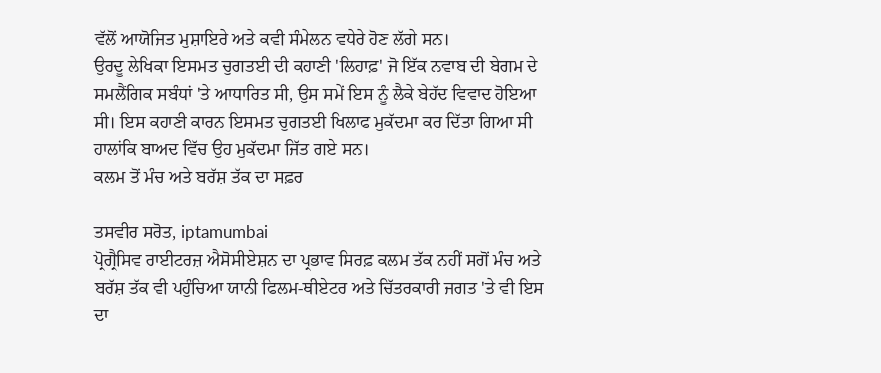ਵੱਲੋਂ ਆਯੋਜਿਤ ਮੁਸ਼ਾਇਰੇ ਅਤੇ ਕਵੀ ਸੰਮੇਲਨ ਵਧੇਰੇ ਹੋਣ ਲੱਗੇ ਸਨ।
ਉਰਦੂ ਲੇਖਿਕਾ ਇਸਮਤ ਚੁਗਤਈ ਦੀ ਕਹਾਣੀ 'ਲਿਹਾਫ਼' ਜੋ ਇੱਕ ਨਵਾਬ ਦੀ ਬੇਗਮ ਦੇ ਸਮਲੈਂਗਿਕ ਸਬੰਧਾਂ 'ਤੇ ਆਧਾਰਿਤ ਸੀ, ਉਸ ਸਮੇਂ ਇਸ ਨੂੰ ਲੈਕੇ ਬੇਹੱਦ ਵਿਵਾਦ ਹੋਇਆ ਸੀ। ਇਸ ਕਹਾਣੀ ਕਾਰਨ ਇਸਮਤ ਚੁਗਤਈ ਖਿਲਾਫ ਮੁਕੱਦਮਾ ਕਰ ਦਿੱਤਾ ਗਿਆ ਸੀ ਹਾਲਾਂਕਿ ਬਾਅਦ ਵਿੱਚ ਉਹ ਮੁਕੱਦਮਾ ਜਿੱਤ ਗਏ ਸਨ।
ਕਲਮ ਤੋਂ ਮੰਚ ਅਤੇ ਬਰੱਸ਼ ਤੱਕ ਦਾ ਸਫ਼ਰ

ਤਸਵੀਰ ਸਰੋਤ, iptamumbai
ਪ੍ਰੋਗ੍ਰੈਸਿਵ ਰਾਈਟਰਜ਼ ਐਸੋਸੀਏਸ਼ਨ ਦਾ ਪ੍ਰਭਾਵ ਸਿਰਫ਼ ਕਲਮ ਤੱਕ ਨਹੀਂ ਸਗੋਂ ਮੰਚ ਅਤੇ ਬਰੱਸ਼ ਤੱਕ ਵੀ ਪਹੁੰਚਿਆ ਯਾਨੀ ਫਿਲਮ-ਥੀਏਟਰ ਅਤੇ ਚਿੱਤਰਕਾਰੀ ਜਗਤ 'ਤੇ ਵੀ ਇਸ ਦਾ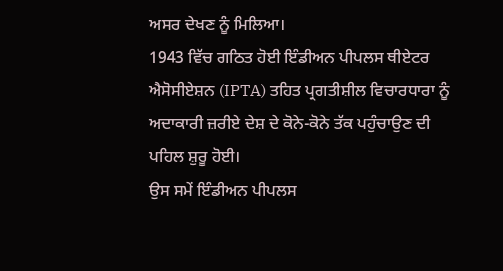ਅਸਰ ਦੇਖਣ ਨੂੰ ਮਿਲਿਆ।
1943 ਵਿੱਚ ਗਠਿਤ ਹੋਈ ਇੰਡੀਅਨ ਪੀਪਲਸ ਥੀਏਟਰ ਐਸੋਸੀਏਸ਼ਨ (IPTA) ਤਹਿਤ ਪ੍ਰਗਤੀਸ਼ੀਲ ਵਿਚਾਰਧਾਰਾ ਨੂੰ ਅਦਾਕਾਰੀ ਜ਼ਰੀਏ ਦੇਸ਼ ਦੇ ਕੋਨੇ-ਕੋਨੇ ਤੱਕ ਪਹੁੰਚਾਉਣ ਦੀ ਪਹਿਲ ਸ਼ੁਰੂ ਹੋਈ।
ਉਸ ਸਮੇਂ ਇੰਡੀਅਨ ਪੀਪਲਸ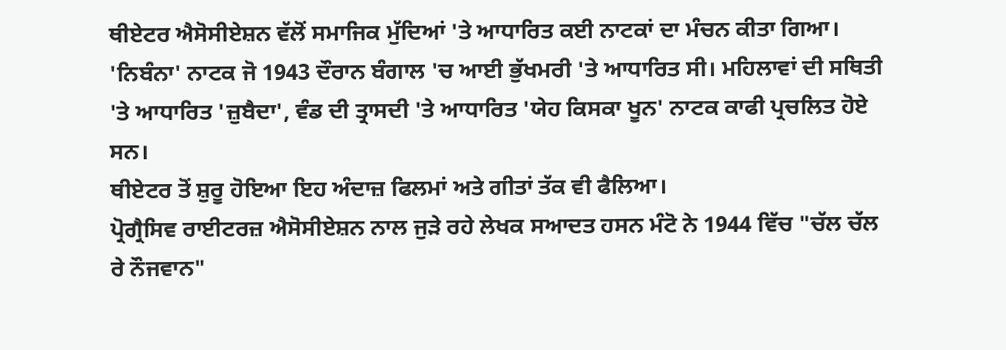ਥੀਏਟਰ ਐਸੋਸੀਏਸ਼ਨ ਵੱਲੋਂ ਸਮਾਜਿਕ ਮੁੱਦਿਆਂ 'ਤੇ ਆਧਾਰਿਤ ਕਈ ਨਾਟਕਾਂ ਦਾ ਮੰਚਨ ਕੀਤਾ ਗਿਆ।
'ਨਿਬੰਨਾ' ਨਾਟਕ ਜੋ 1943 ਦੌਰਾਨ ਬੰਗਾਲ 'ਚ ਆਈ ਭੁੱਖਮਰੀ 'ਤੇ ਆਧਾਰਿਤ ਸੀ। ਮਹਿਲਾਵਾਂ ਦੀ ਸਥਿਤੀ 'ਤੇ ਆਧਾਰਿਤ 'ਜ਼ੁਬੈਦਾ', ਵੰਡ ਦੀ ਤ੍ਰਾਸਦੀ 'ਤੇ ਆਧਾਰਿਤ 'ਯੇਹ ਕਿਸਕਾ ਖੂਨ' ਨਾਟਕ ਕਾਫੀ ਪ੍ਰਚਲਿਤ ਹੋਏ ਸਨ।
ਥੀਏਟਰ ਤੋਂ ਸ਼ੁਰੂ ਹੋਇਆ ਇਹ ਅੰਦਾਜ਼ ਫਿਲਮਾਂ ਅਤੇ ਗੀਤਾਂ ਤੱਕ ਵੀ ਫੈਲਿਆ।
ਪ੍ਰੋਗ੍ਰੈਸਿਵ ਰਾਈਟਰਜ਼ ਐਸੋਸੀਏਸ਼ਨ ਨਾਲ ਜੁੜੇ ਰਹੇ ਲੇਖਕ ਸਆਦਤ ਹਸਨ ਮੰਟੋ ਨੇ 1944 ਵਿੱਚ "ਚੱਲ ਚੱਲ ਰੇ ਨੌਜਵਾਨ"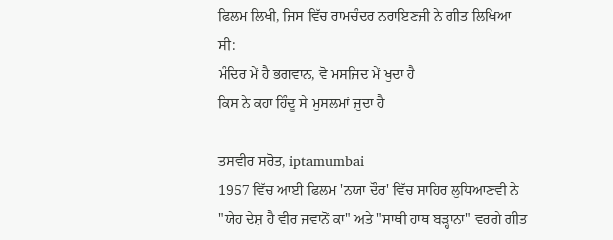ਫਿਲਮ ਲਿਖੀ, ਜਿਸ ਵਿੱਚ ਰਾਮਚੰਦਰ ਨਰਾਇਣਜੀ ਨੇ ਗੀਤ ਲਿਖਿਆ ਸੀ:
ਮੰਦਿਰ ਮੇਂ ਹੈ ਭਗਵਾਨ, ਵੋ ਮਸਜਿਦ ਮੇਂ ਖੁਦਾ ਹੈ
ਕਿਸ ਨੇ ਕਹਾ ਹਿੰਦੂ ਸੇ ਮੁਸਲਮਾਂ ਜੁਦਾ ਹੈ

ਤਸਵੀਰ ਸਰੋਤ, iptamumbai
1957 ਵਿੱਚ ਆਈ ਫਿਲਮ 'ਨਯਾ ਦੌਰ' ਵਿੱਚ ਸਾਹਿਰ ਲੁਧਿਆਣਵੀ ਨੇ "ਯੇਹ ਦੇਸ਼ ਹੈ ਵੀਰ ਜਵਾਨੋਂ ਕਾ" ਅਤੇ "ਸਾਥੀ ਹਾਥ ਬੜ੍ਹਾਨਾ" ਵਰਗੇ ਗੀਤ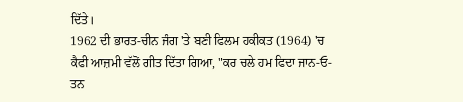ਦਿੱਤੇ।
1962 ਦੀ ਭਾਰਤ-ਚੀਨ ਜੰਗ 'ਤੇ ਬਣੀ ਫਿਲਮ ਹਕੀਕਤ (1964) 'ਚ ਕੈਫੀ ਆਜ਼ਮੀ ਵੱਲੋਂ ਗੀਤ ਦਿੱਤਾ ਗਿਆ, "ਕਰ ਚਲੇ ਹਮ ਫਿਦਾ ਜਾਨ-ਓ-ਤਨ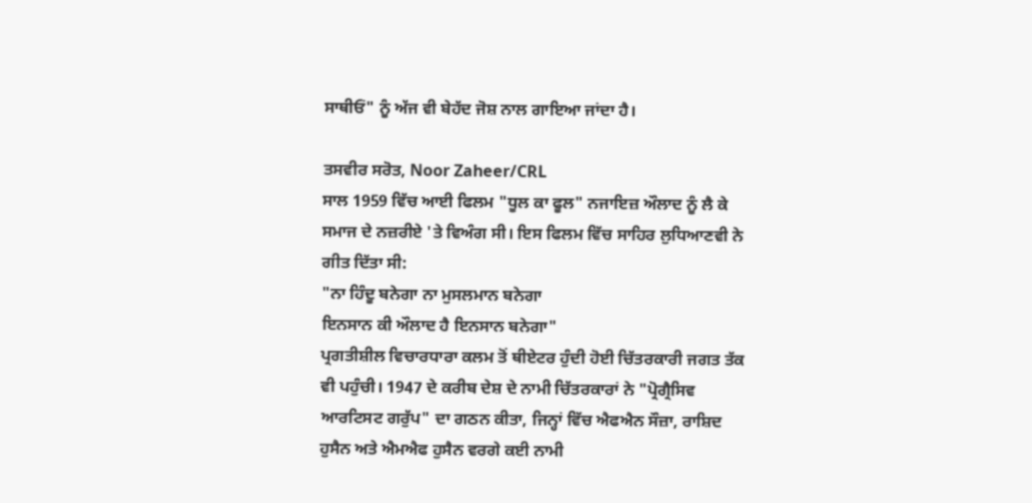ਸਾਥੀਓਂ" ਨੂੰ ਅੱਜ ਵੀ ਬੇਹੱਦ ਜੋਸ਼ ਨਾਲ ਗਾਇਆ ਜਾਂਦਾ ਹੈ।

ਤਸਵੀਰ ਸਰੋਤ, Noor Zaheer/CRL
ਸਾਲ 1959 ਵਿੱਚ ਆਈ ਫਿਲਮ "ਧੂਲ ਕਾ ਫੂਲ" ਨਜਾਇਜ਼ ਔਲਾਦ ਨੂੰ ਲੈ ਕੇ ਸਮਾਜ ਦੇ ਨਜ਼ਰੀਏ 'ਤੇ ਵਿਅੰਗ ਸੀ। ਇਸ ਫਿਲਮ ਵਿੱਚ ਸਾਹਿਰ ਲੁਧਿਆਣਵੀ ਨੇ ਗੀਤ ਦਿੱਤਾ ਸੀ:
"ਨਾ ਹਿੰਦੂ ਬਨੇਗਾ ਨਾ ਮੁਸਲਮਾਨ ਬਨੇਗਾ
ਇਨਸਾਨ ਕੀ ਔਲਾਦ ਹੈ ਇਨਸਾਨ ਬਨੇਗਾ"
ਪ੍ਰਗਤੀਸ਼ੀਲ ਵਿਚਾਰਧਾਰਾ ਕਲਮ ਤੋਂ ਥੀਏਟਰ ਹੁੰਦੀ ਹੋਈ ਚਿੱਤਰਕਾਰੀ ਜਗਤ ਤੱਕ ਵੀ ਪਹੁੰਚੀ। 1947 ਦੇ ਕਰੀਬ ਦੇਸ਼ ਦੇ ਨਾਮੀ ਚਿੱਤਰਕਾਰਾਂ ਨੇ "ਪ੍ਰੋਗ੍ਰੈਸਿਵ ਆਰਟਿਸਟ ਗਰੁੱਪ" ਦਾ ਗਠਨ ਕੀਤਾ, ਜਿਨ੍ਹਾਂ ਵਿੱਚ ਐਫਐਨ ਸੌਜ਼ਾ, ਰਾਸ਼ਿਦ ਹੁਸੈਨ ਅਤੇ ਐਮਐਫ ਹੁਸੈਨ ਵਰਗੇ ਕਈ ਨਾਮੀ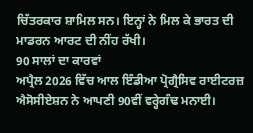ਚਿੱਤਰਕਾਰ ਸ਼ਾਮਿਲ ਸਨ। ਇਨ੍ਹਾਂ ਨੇ ਮਿਲ ਕੇ ਭਾਰਤ ਦੀ ਮਾਡਰਨ ਆਰਟ ਦੀ ਨੀਂਹ ਰੱਖੀ।
90 ਸਾਲਾਂ ਦਾ ਕਾਰਵਾਂ
ਅਪ੍ਰੈਲ 2026 ਵਿੱਚ ਆਲ ਇੰਡੀਆ ਪ੍ਰੋਗ੍ਰੈਸਿਵ ਰਾਈਟਰਜ਼ ਐਸੋਸੀਏਸ਼ਨ ਨੇ ਆਪਣੀ 90ਵੀਂ ਵਰ੍ਹੇਗੰਢ ਮਨਾਈ।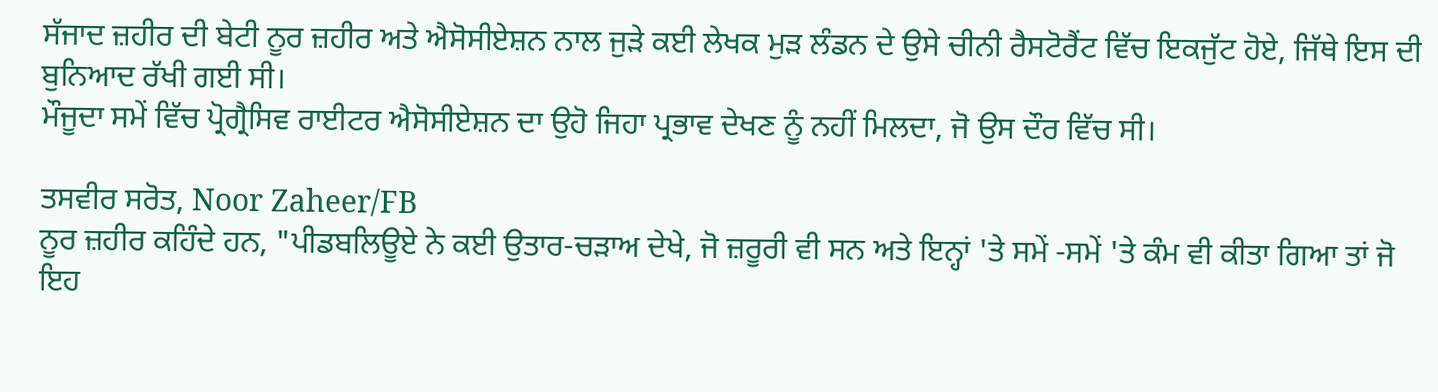ਸੱਜਾਦ ਜ਼ਹੀਰ ਦੀ ਬੇਟੀ ਨੂਰ ਜ਼ਹੀਰ ਅਤੇ ਐਸੋਸੀਏਸ਼ਨ ਨਾਲ ਜੁੜੇ ਕਈ ਲੇਖਕ ਮੁੜ ਲੰਡਨ ਦੇ ਉਸੇ ਚੀਨੀ ਰੈਸਟੋਰੈਂਟ ਵਿੱਚ ਇਕਜੁੱਟ ਹੋਏ, ਜਿੱਥੇ ਇਸ ਦੀ ਬੁਨਿਆਦ ਰੱਖੀ ਗਈ ਸੀ।
ਮੌਜੂਦਾ ਸਮੇਂ ਵਿੱਚ ਪ੍ਰੋਗ੍ਰੈਸਿਵ ਰਾਈਟਰ ਐਸੋਸੀਏਸ਼ਨ ਦਾ ਉਹੋ ਜਿਹਾ ਪ੍ਰਭਾਵ ਦੇਖਣ ਨੂੰ ਨਹੀਂ ਮਿਲਦਾ, ਜੋ ਉਸ ਦੌਰ ਵਿੱਚ ਸੀ।

ਤਸਵੀਰ ਸਰੋਤ, Noor Zaheer/FB
ਨੂਰ ਜ਼ਹੀਰ ਕਹਿੰਦੇ ਹਨ, "ਪੀਡਬਲਿਊਏ ਨੇ ਕਈ ਉਤਾਰ-ਚੜਾਅ ਦੇਖੇ, ਜੋ ਜ਼ਰੂਰੀ ਵੀ ਸਨ ਅਤੇ ਇਨ੍ਹਾਂ 'ਤੇ ਸਮੇਂ -ਸਮੇਂ 'ਤੇ ਕੰਮ ਵੀ ਕੀਤਾ ਗਿਆ ਤਾਂ ਜੋ ਇਹ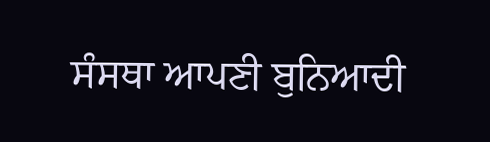ਸੰਸਥਾ ਆਪਣੀ ਬੁਨਿਆਦੀ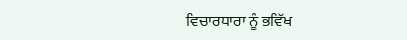ਵਿਚਾਰਧਾਰਾ ਨੂੰ ਭਵਿੱਖ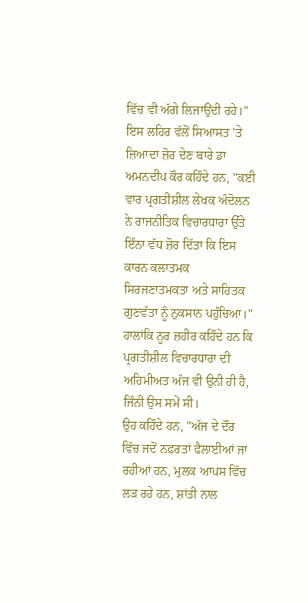ਵਿੱਚ ਵੀ ਅੱਗੇ ਲਿਜਾਉਂਦੀ ਰਹੇ।"
ਇਸ ਲਹਿਰ ਵੱਲੋਂ ਸਿਆਸਤ 'ਤੇ ਜ਼ਿਆਦਾ ਜ਼ੋਰ ਦੇਣ ਬਾਰੇ ਡਾ ਅਮਨਦੀਪ ਕੌਰ ਕਹਿੰਦੇ ਹਨ, "ਕਈ ਵਾਰ ਪ੍ਰਗਤੀਸ਼ੀਲ ਲੇਖਕ ਅੰਦੋਲਨ ਨੇ ਰਾਜਨੀਤਿਕ ਵਿਚਾਰਧਾਰਾ ਉੱਤੇ ਇੰਨਾ ਵੱਧ ਜ਼ੋਰ ਦਿੱਤਾ ਕਿ ਇਸ ਕਾਰਨ ਕਲਾਤਮਕ ਸਿਰਜਣਾਤਮਕਤਾ ਅਤੇ ਸਾਹਿਤਕ ਗੁਣਵੱਤਾ ਨੂੰ ਨੁਕਸਾਨ ਪਹੁੰਚਿਆ।"
ਹਾਲਾਂਕਿ ਨੂਰ ਜ਼ਹੀਰ ਕਹਿੰਦੇ ਹਨ ਕਿ ਪ੍ਰਗਤੀਸ਼ੀਲ ਵਿਚਾਰਧਾਰਾ ਦੀ ਅਹਿਮੀਅਤ ਅੱਜ ਵੀ ਉਨੀ ਹੀ ਹੈ, ਜਿੰਨੀ ਉਸ ਸਮੇਂ ਸੀ।
ਉਹ ਕਹਿੰਦੇ ਹਨ, "ਅੱਜ ਦੇ ਦੌਰ ਵਿੱਚ ਜਦੋਂ ਨਫ਼ਰਤਾਂ ਫੈਲਾਈਆਂ ਜਾ ਰਹੀਆਂ ਹਨ, ਮੁਲਕ ਆਪਸ ਵਿੱਚ ਲੜ ਰਹੇ ਹਨ, ਸ਼ਾਂਤੀ ਨਾਲ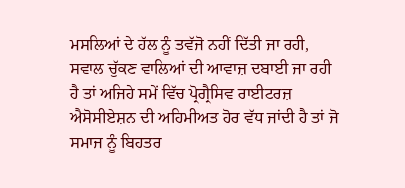ਮਸਲਿਆਂ ਦੇ ਹੱਲ ਨੂੰ ਤਵੱਜੋ ਨਹੀਂ ਦਿੱਤੀ ਜਾ ਰਹੀ, ਸਵਾਲ ਚੁੱਕਣ ਵਾਲਿਆਂ ਦੀ ਆਵਾਜ਼ ਦਬਾਈ ਜਾ ਰਹੀ ਹੈ ਤਾਂ ਅਜਿਹੇ ਸਮੇਂ ਵਿੱਚ ਪ੍ਰੋਗ੍ਰੈਸਿਵ ਰਾਈਟਰਜ਼ ਐਸੋਸੀਏਸ਼ਨ ਦੀ ਅਹਿਮੀਅਤ ਹੋਰ ਵੱਧ ਜਾਂਦੀ ਹੈ ਤਾਂ ਜੋ ਸਮਾਜ ਨੂੰ ਬਿਹਤਰ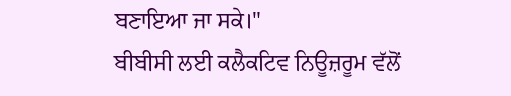ਬਣਾਇਆ ਜਾ ਸਕੇ।"
ਬੀਬੀਸੀ ਲਈ ਕਲੈਕਟਿਵ ਨਿਊਜ਼ਰੂਮ ਵੱਲੋਂ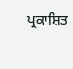ਪ੍ਰਕਾਸ਼ਿਤ